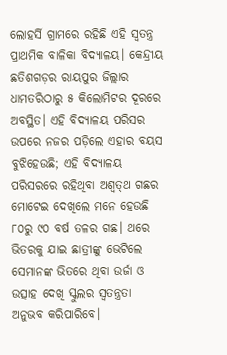ଲୋହର୍ସି ଗ୍ରାମରେ ରହିଛି ଏହି ସ୍ୱତନ୍ତ୍ର ପ୍ରାଥମିକ ବାଳିକା ବିଦ୍ୟାଳୟ। କେନ୍ଦ୍ରୀୟ ଛତିଶଗଡ଼ର ରାୟପୁର ଜିଲ୍ଲାର ଧାମତରିଠାରୁ ୫ କିଲୋମିଟର ଦୂରରେ ଅବସ୍ଥିତ। ଏହି ବିଦ୍ୟାଳୟ ପରିସର ଉପରେ ନଜର ପଡ଼ିଲେ ଏହାର ବୟସ ବୁଝିହେଉଛି; ଏହି ବିଦ୍ୟାଳୟ ପରିସରରେ ରହିଥିବା ଅଶ୍ୱତ୍‌ଥ ଗଛର ମୋଟେଇ ଦେଖିଲେ ମନେ ହେଉଛି ୮୦ରୁ ୯୦ ବର୍ଷ ତଳର ଗଛ। ଥରେ ଭିତରକୁ ଯାଇ ଛାତ୍ରୀଙ୍କୁ ଭେଟିଲେ ସେମାନଙ୍କ ଭିତରେ ଥିବା ଉର୍ଜା ଓ ଉତ୍ସାହ ଦେଖି ସ୍କୁଲର ସ୍ୱତନ୍ତ୍ରତା ଅନୁଭବ କରିପାରିବେ।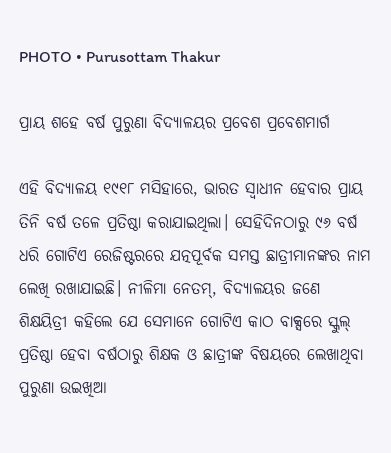PHOTO • Purusottam Thakur

ପ୍ରାୟ ଶହେ ବର୍ଷ ପୁରୁଣା ବିଦ୍ୟାଳୟର ପ୍ରବେଶ ପ୍ରବେଶମାର୍ଗ

ଏହି ବିଦ୍ୟାଳୟ ୧୯୧୮ ମସିହାରେ, ଭାରତ ସ୍ୱାଧୀନ ହେବାର ପ୍ରାୟ ତିନି ବର୍ଷ ତଳେ ପ୍ରତିଷ୍ଠା କରାଯାଇଥିଲା। ସେହିଦିନଠାରୁ ୯୬ ବର୍ଷ ଧରି ଗୋଟିଏ ରେଜିଷ୍ଟରରେ ଯତ୍ନପୂର୍ବକ ସମସ୍ତ ଛାତ୍ରୀମାନଙ୍କର ନାମ ଲେଖି ରଖାଯାଇଛି। ନୀଳିମା ନେତମ୍, ବିଦ୍ୟାଳୟର ଜଣେ ଶିକ୍ଷୟିତ୍ରୀ କହିଲେ ଯେ ସେମାନେ ଗୋଟିଏ କାଠ ବାକ୍ସରେ ସ୍କୁଲ୍ ପ୍ରତିଷ୍ଠା ହେବା ବର୍ଷଠାରୁ ଶିକ୍ଷକ ଓ ଛାତ୍ରୀଙ୍କ ବିଷୟରେ ଲେଖାଥିବା ପୁରୁଣା ଉଇଖିଆ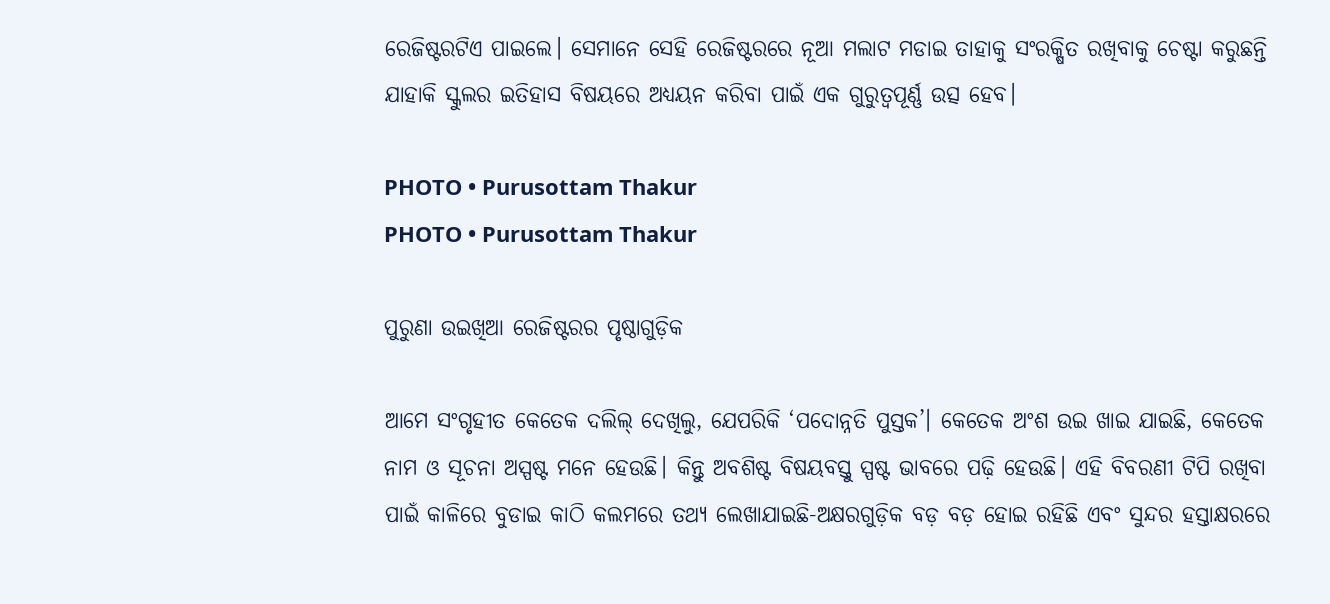ରେଜିଷ୍ଟରଟିଏ ପାଇଲେ। ସେମାନେ ସେହି ରେଜିଷ୍ଟରରେ ନୂଆ ମଲାଟ ମଡାଇ ତାହାକୁ ସଂରକ୍ଷିତ ରଖିବାକୁ ଚେଷ୍ଟା କରୁଛନ୍ତି ଯାହାକି ସ୍କୁଲର ଇତିହାସ ବିଷୟରେ ଅଧ୍ୟୟନ କରିବା ପାଇଁ ଏକ ଗୁରୁତ୍ୱପୂର୍ଣ୍ଣ ଉତ୍ସ ହେବ।

PHOTO • Purusottam Thakur
PHOTO • Purusottam Thakur

ପୁରୁଣା ଉଇଖିଆ ରେଜିଷ୍ଟରର ପୃଷ୍ଠାଗୁଡ଼ିକ

ଆମେ ସଂଗୃହୀତ କେତେକ ଦଲିଲ୍‌ ଦେଖିଲୁ, ଯେପରିକି ‘ପଦୋନ୍ନତି ପୁସ୍ତକ’। କେତେକ ଅଂଶ ଉଇ ଖାଇ ଯାଇଛି, କେତେକ ନାମ ଓ ସୂଚନା ଅସ୍ପଷ୍ଟ ମନେ ହେଉଛି। କିନ୍ତୁ ଅବଶିଷ୍ଟ ବିଷୟବସ୍ତୁ ସ୍ପଷ୍ଟ ଭାବରେ ପଢ଼ି ହେଉଛି। ଏହି ବିବରଣୀ ଟିପି ରଖିବା ପାଇଁ କାଳିରେ ବୁଡାଇ କାଠି କଲମରେ ତଥ୍ୟ ଲେଖାଯାଇଛି-ଅକ୍ଷରଗୁଡ଼ିକ ବଡ଼ ବଡ଼ ହୋଇ ରହିଛି ଏବଂ ସୁନ୍ଦର ହସ୍ତାକ୍ଷରରେ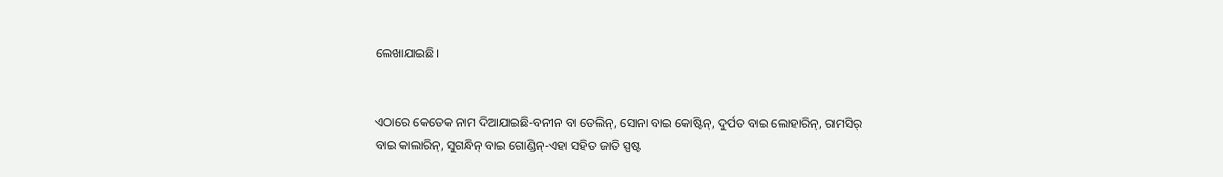ଲେଖାଯାଇଛି।


ଏଠାରେ କେତେକ ନାମ ଦିଆଯାଇଛି-ବନୀନ ବା ତେଲିନ୍, ସୋନା ବାଇ କୋଷ୍ଟିନ୍, ଦୁର୍ପତ ବାଇ ଲୋହାରିନ୍, ରାମସିର୍ ବାଇ କାଲାରିନ୍, ସୁଗନ୍ଧିନ୍ ବାଇ ଗୋଣ୍ଡିନ୍-ଏହା ସହିତ ଜାତି ସ୍ପଷ୍ଟ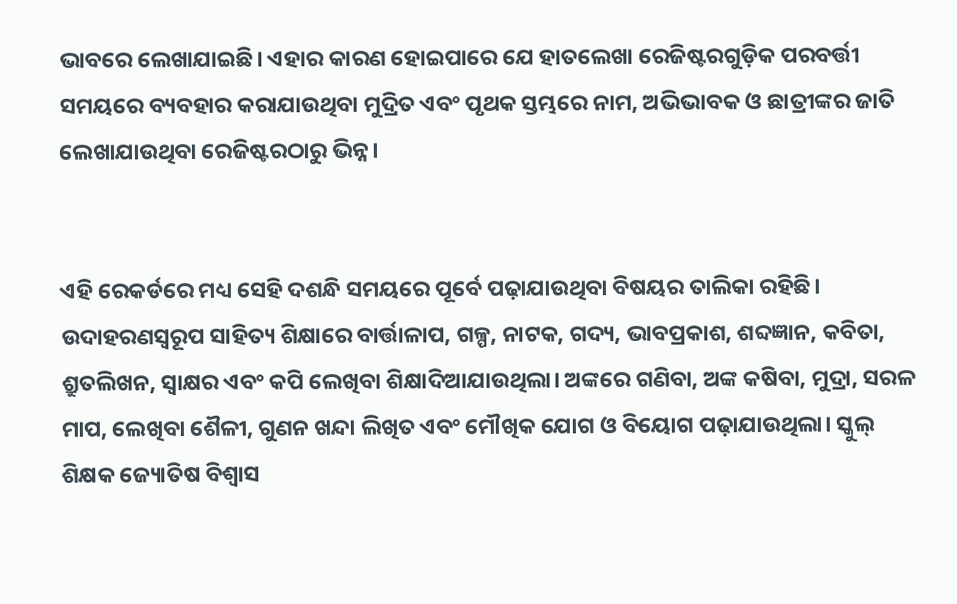ଭାବରେ ଲେଖାଯାଇଛି। ଏହାର କାରଣ ହୋଇପାରେ ଯେ ହାତଲେଖା ରେଜିଷ୍ଟରଗୁଡ଼ିକ ପରବର୍ତ୍ତୀ ସମୟରେ ବ୍ୟବହାର କରାଯାଉଥିବା ମୁଦ୍ରିତ ଏବଂ ପୃଥକ ସ୍ତମ୍ଭରେ ନାମ, ଅଭିଭାବକ ଓ ଛାତ୍ରୀଙ୍କର ଜାତି ଲେଖାଯାଉଥିବା ରେଜିଷ୍ଟରଠାରୁ ଭିନ୍ନ।


ଏହି ରେକର୍ଡରେ ମଧ୍ୟ ସେହି ଦଶନ୍ଧି ସମୟରେ ପୂର୍ବେ ପଢ଼ାଯାଉଥିବା ବିଷୟର ତାଲିକା ରହିଛି। ଉଦାହରଣସ୍ୱରୂପ ସାହିତ୍ୟ ଶିକ୍ଷାରେ ବାର୍ତ୍ତାଳାପ, ଗଳ୍ପ, ନାଟକ, ଗଦ୍ୟ, ଭାବପ୍ରକାଶ, ଶବ୍ଦଜ୍ଞାନ, କବିତା, ଶ୍ରୁତଲିଖନ, ସ୍ୱାକ୍ଷର ଏବଂ କପି ଲେଖିବା ଶିକ୍ଷାଦିଆଯାଉଥିଲା। ଅଙ୍କରେ ଗଣିବା, ଅଙ୍କ କଷିବା, ମୁଦ୍ରା, ସରଳ ମାପ, ଲେଖିବା ଶୈଳୀ, ଗୁଣନ ଖନ୍ଦା ଲିଖିତ ଏବଂ ମୌଖିକ ଯୋଗ ଓ ବିୟୋଗ ପଢ଼ାଯାଉଥିଲା। ସ୍କୁଲ୍ ଶିକ୍ଷକ ଜ୍ୟୋତିଷ ବିଶ୍ୱାସ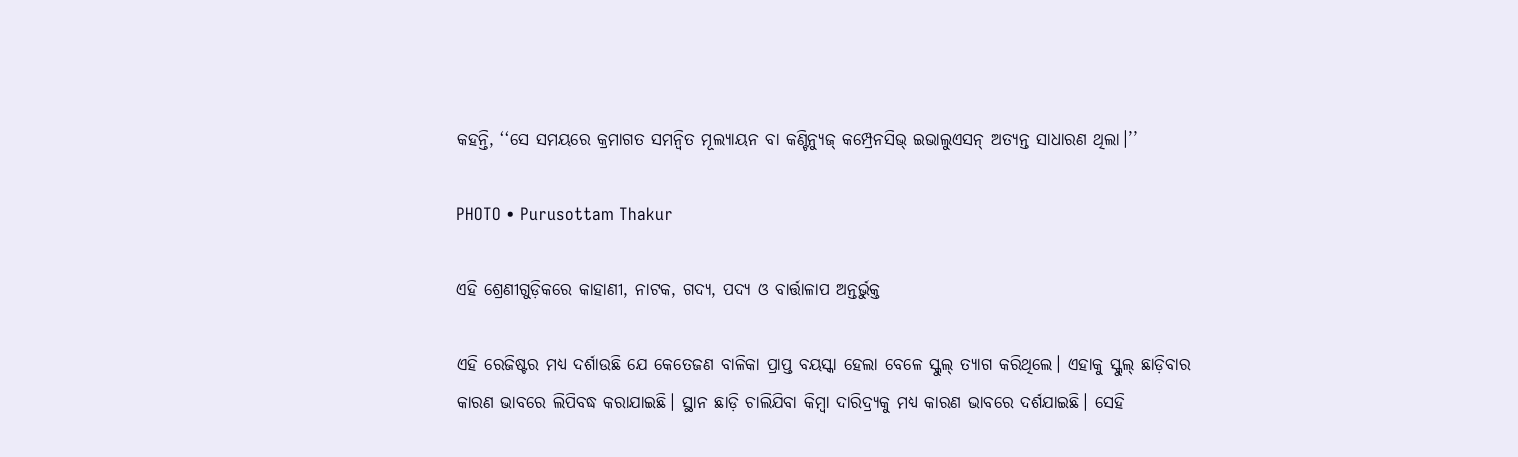କହନ୍ତି, ‘‘ସେ ସମୟରେ କ୍ରମାଗତ ସମନ୍ୱିତ ମୂଲ୍ୟାୟନ ବା କଣ୍ଟିନ୍ୟୁଜ୍ କମ୍ପ୍ରେନସିଭ୍ ଇଭାଲୁଏସନ୍ ଅତ୍ୟନ୍ତ ସାଧାରଣ ଥିଲା।’’

PHOTO • Purusottam Thakur

ଏହି ଶ୍ରେଣୀଗୁଡ଼ିକରେ କାହାଣୀ, ନାଟକ, ଗଦ୍ୟ, ପଦ୍ୟ ଓ ବାର୍ତ୍ତାଳାପ ଅନ୍ତର୍ଭୁକ୍ତ

ଏହି ରେଜିଷ୍ଟର ମଧ୍ୟ ଦର୍ଶାଉଛି ଯେ କେତେଜଣ ବାଳିକା ପ୍ରାପ୍ତ ବୟସ୍କା ହେଲା ବେଳେ ସ୍କୁଲ୍ ତ୍ୟାଗ କରିଥିଲେ। ଏହାକୁ ସ୍କୁଲ୍ ଛାଡ଼ିବାର କାରଣ ଭାବରେ ଲିପିବଦ୍ଧ କରାଯାଇଛି। ସ୍ଥାନ ଛାଡ଼ି ଚାଲିଯିବା କିମ୍ବା ଦାରିଦ୍ର୍ୟକୁ ମଧ୍ୟ କାରଣ ଭାବରେ ଦର୍ଶଯାଇଛି। ସେହି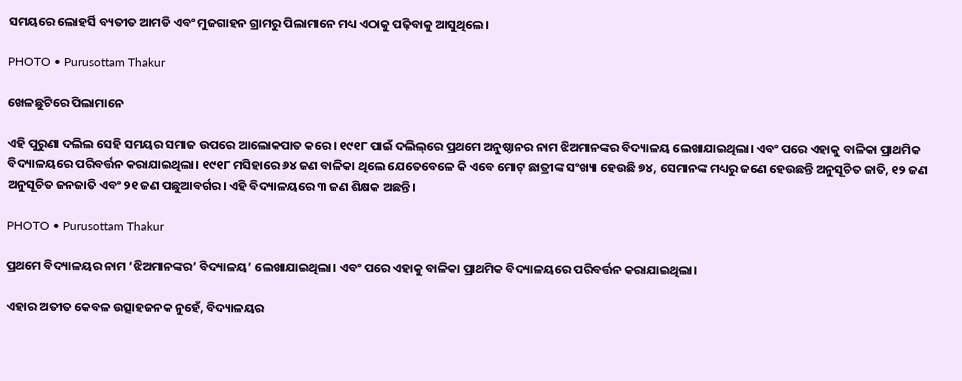ସମୟରେ ଲୋହର୍ସି ବ୍ୟତୀତ ଆମଡି ଏବଂ ମୁଜଗାହନ ଗ୍ରାମରୁ ପିଲାମାନେ ମଧ୍ୟ ଏଠାକୁ ପଢ଼ିବାକୁ ଆସୁଥିଲେ।

PHOTO • Purusottam Thakur

ଖେଳଛୁଟିରେ ପିଲାମାନେ

ଏହି ପୁରୁଣା ଦଲିଲ ସେହି ସମୟର ସମାଜ ଉପରେ ଆଲୋକପାତ କରେ। ୧୯୧୮ ପାଇଁ ଦଲିଲ୍‌ରେ ପ୍ରଥମେ ଅନୁଷ୍ଠାନର ନାମ ଝିଅମାନଙ୍କର ବିଦ୍ୟାଳୟ ଲେଖାଯାଇଥିଲା। ଏବଂ ପରେ ଏହାକୁ ବାଳିକା ପ୍ରାଥମିକ ବିଦ୍ୟାଳୟରେ ପରିବର୍ତ୍ତନ କରାଯାଇଥିଲା। ୧୯୧୮ ମସିହାରେ ୬୪ ଜଣ ବାଳିକା ଥିଲେ ଯେତେବେଳେ କି ଏବେ ମୋଟ୍ ଛାତ୍ରୀଙ୍କ ସଂଖ୍ୟା ହେଉଛି ୭୪, ସେମାନଙ୍କ ମଧ୍ୟରୁ ଜଣେ ହେଉଛନ୍ତି ଅନୁସୂଚିତ ଜାତି, ୧୨ ଜଣ ଅନୁସୂଚିତ ଜନଜାତି ଏବଂ ୨୧ ଜଣ ପଛୁଆବର୍ଗର। ଏହି ବିଦ୍ୟାଳୟରେ ୩ ଜଣ ଶିକ୍ଷକ ଅଛନ୍ତି।

PHOTO • Purusottam Thakur

ପ୍ରଥମେ ବିଦ୍ୟାଳୟର ନାମ ‘ଝିଅମାନଙ୍କର’ ବିଦ୍ୟାଳୟ’ ଲେଖାଯାଇଥିଲା। ଏବଂ ପରେ ଏହାକୁ ବାଳିକା ପ୍ରାଥମିକ ବିଦ୍ୟାଳୟରେ ପରିବର୍ତ୍ତନ କରାଯାଇଥିଲା।

ଏହାର ଅତୀତ କେବଳ ଉତ୍ସାହଜନକ ନୁହେଁ, ବିଦ୍ୟାଳୟର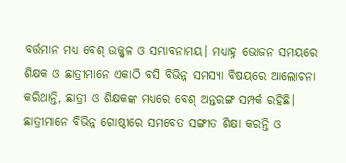ବର୍ତ୍ତମାନ ମଧ୍ୟ ବେଶ୍ ଉଜ୍ଜ୍ୱଳ ଓ ସମ୍ଭାବନାମୟ। ମଧ୍ୟାହ୍ନ ଭୋଜନ ସମୟରେ ଶିକ୍ଷକ ଓ ଛାତ୍ରୀମାନେ ଏକାଠି ବସି ବିଭିନ୍ନ ସମସ୍ୟା ବିଷୟରେ ଆଲୋଚନା କରିଥାନ୍ତି, ଛାତ୍ରୀ ଓ ଶିକ୍ଷକଙ୍କ ମଧ୍ୟରେ ବେଶ୍ ଅନ୍ତରଙ୍ଗ ସମ୍ପର୍କ ରହିଛି। ଛାତ୍ରୀମାନେ ବିଭିନ୍ନ ଗୋଷ୍ଠୀରେ ସମବେତ ସଙ୍ଗୀତ ଶିକ୍ଷା କରନ୍ତି ଓ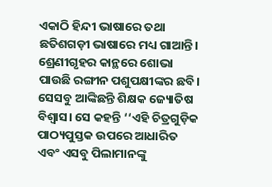ଏକାଠି ହିନ୍ଦୀ ଭାଷାରେ ତଥା ଛତିଶଗଡ଼ୀ ଭାଷାରେ ମଧ୍ୟ ଗାଆନ୍ତି। ଶ୍ରେଣୀଗୃହର କାନ୍ଥରେ ଶୋଭା ପାଉଛି ରଙ୍ଗୀନ ପଶୁପକ୍ଷୀଙ୍କର ଛବି। ସେସବୁ ଆଙ୍କିଛନ୍ତି ଶିକ୍ଷକ ଜ୍ୟୋତିଷ ବିଶ୍ୱାସ। ସେ କହନ୍ତି ‘‘ଏହି ଚିତ୍ରଗୁଡ଼ିକ ପାଠ୍ୟପୁସ୍ତକ ଉପରେ ଆଧାରିତ ଏବଂ ଏସବୁ ପିଲାମାନଙ୍କୁ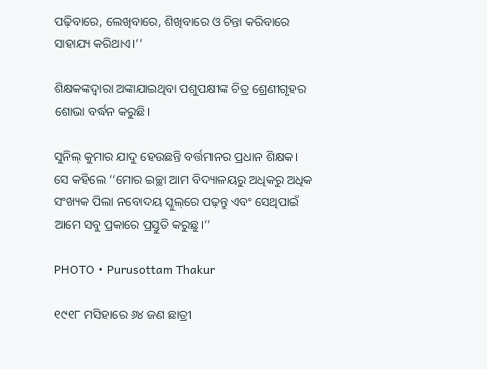ପଢ଼ିବାରେ, ଲେଖିବାରେ, ଶିଖିବାରେ ଓ ଚିନ୍ତା କରିବାରେ ସାହାଯ୍ୟ କରିଥାଏ।’’

ଶିକ୍ଷକଙ୍କଦ୍ୱାରା ଅଙ୍କାଯାଇଥିବା ପଶୁପକ୍ଷୀଙ୍କ ଚିତ୍ର ଶ୍ରେଣୀଗୃହର ଶୋଭା ବର୍ଦ୍ଧନ କରୁଛି।

ସୁନିଲ୍ କୁମାର ଯାଦୁ ହେଉଛନ୍ତି ବର୍ତ୍ତମାନର ପ୍ରଧାନ ଶିକ୍ଷକ। ସେ କହିଲେ ‘‘ମୋର ଇଚ୍ଛା ଆମ ବିଦ୍ୟାଳୟରୁ ଅଧିକରୁ ଅଧିକ ସଂଖ୍ୟକ ପିଲା ନବୋଦୟ ସ୍କୁଲ୍‌ରେ ପଢ଼ନ୍ତୁ ଏବଂ ସେଥିପାଇଁ ଆମେ ସବୁ ପ୍ରକାରେ ପ୍ରସ୍ତୁତି କରୁଛୁ।’’

PHOTO • Purusottam Thakur

୧୯୧୮ ମସିହାରେ ୬୪ ଜଣ ଛାତ୍ରୀ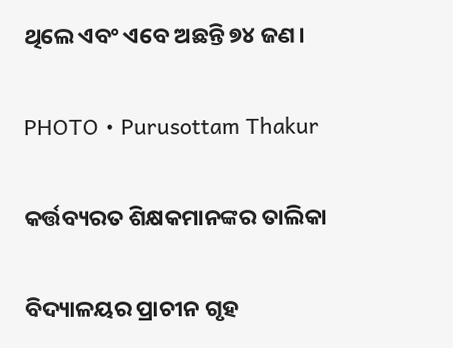ଥିଲେ ଏବଂ ଏବେ ଅଛନ୍ତି ୭୪ ଜଣ।

PHOTO • Purusottam Thakur

କର୍ତ୍ତବ୍ୟରତ ଶିକ୍ଷକମାନଙ୍କର ତାଲିକା

ବିଦ୍ୟାଳୟର ପ୍ରାଚୀନ ଗୃହ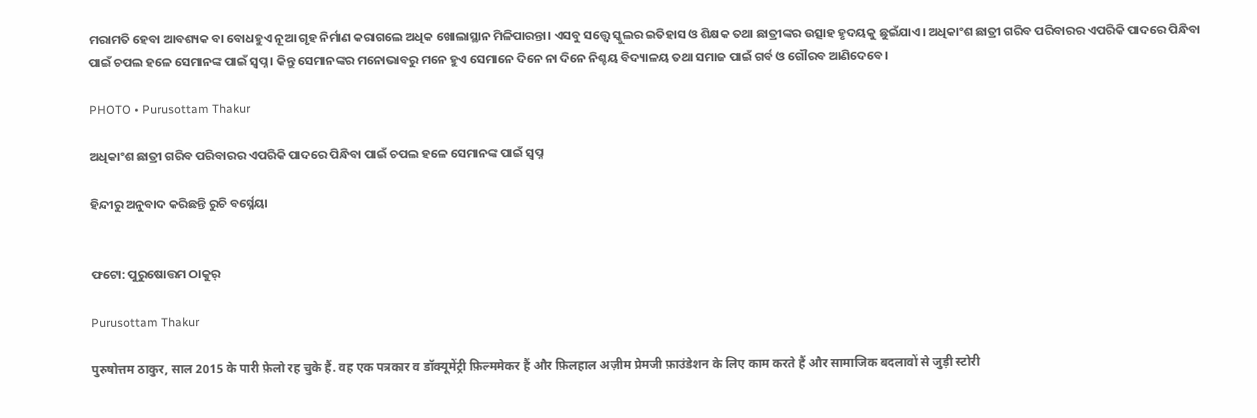ମରାମତି ହେବା ଆବଶ୍ୟକ ବା ବୋଧହୁଏ ନୂଆ ଗୃହ ନିର୍ମାଣ କରାଗଲେ ଅଧିକ ଖୋଲାସ୍ଥାନ ମିଳିପାରନ୍ତା। ଏସବୁ ସତ୍ତ୍ୱେ ସ୍କୁଲର ଇତିହାସ ଓ ଶିକ୍ଷକ ତଥା ଛାତ୍ରୀଙ୍କର ଉତ୍ସାହ ହୃଦୟକୁ ଛୁଇଁଯାଏ। ଅଧିକାଂଶ ଛାତ୍ରୀ ଗରିବ ପରିବାରର ଏପରିକି ପାଦରେ ପିନ୍ଧିବା ପାଇଁ ଚପଲ ହଳେ ସେମାନଙ୍କ ପାଇଁ ସ୍ୱପ୍ନ। କିନ୍ତୁ ସେମାନଙ୍କର ମନୋଭାବରୁ ମନେ ହୁଏ ସେମାନେ ଦିନେ ନା ଦିନେ ନିଶ୍ଚୟ ବିଦ୍ୟାଳୟ ତଥା ସମାଜ ପାଇଁ ଗର୍ବ ଓ ଗୌରବ ଆଣିଦେବେ।

PHOTO • Purusottam Thakur

ଅଧିକାଂଶ ଛାତ୍ରୀ ଗରିବ ପରିବାରର ଏପରିକି ପାଦରେ ପିନ୍ଧିବା ପାଇଁ ଚପଲ ହଳେ ସେମାନଙ୍କ ପାଇଁ ସ୍ୱପ୍ନ

ହିନ୍ଦୀରୁ ଅନୁବାଦ କରିଛନ୍ତି ରୁଚି ବର୍ସ୍ନେୟା


ଫଟୋ: ପୁରୁଷୋତ୍ତମ ଠାକୁର୍

Purusottam Thakur

पुरुषोत्तम ठाकुर, साल 2015 के पारी फ़ेलो रह चुके हैं. वह एक पत्रकार व डॉक्यूमेंट्री फ़िल्ममेकर हैं और फ़िलहाल अज़ीम प्रेमजी फ़ाउंडेशन के लिए काम करते हैं और सामाजिक बदलावों से जुड़ी स्टोरी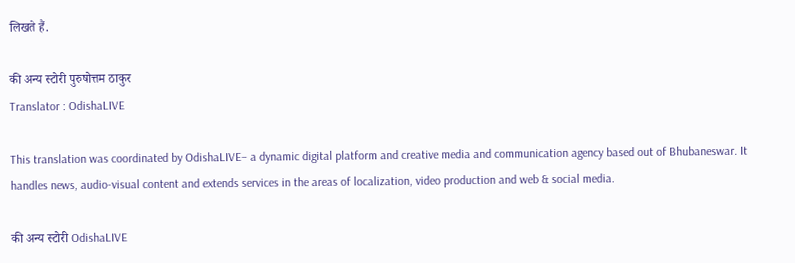लिखते हैं.

की अन्य स्टोरी पुरुषोत्तम ठाकुर
Translator : OdishaLIVE

This translation was coordinated by OdishaLIVE– a dynamic digital platform and creative media and communication agency based out of Bhubaneswar. It handles news, audio-visual content and extends services in the areas of localization, video production and web & social media.

की अन्य स्टोरी OdishaLIVE